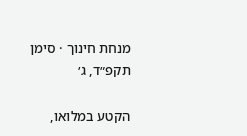מנחת חינוך · סימן תקפ״ד, ג׳

הקטע במלואו,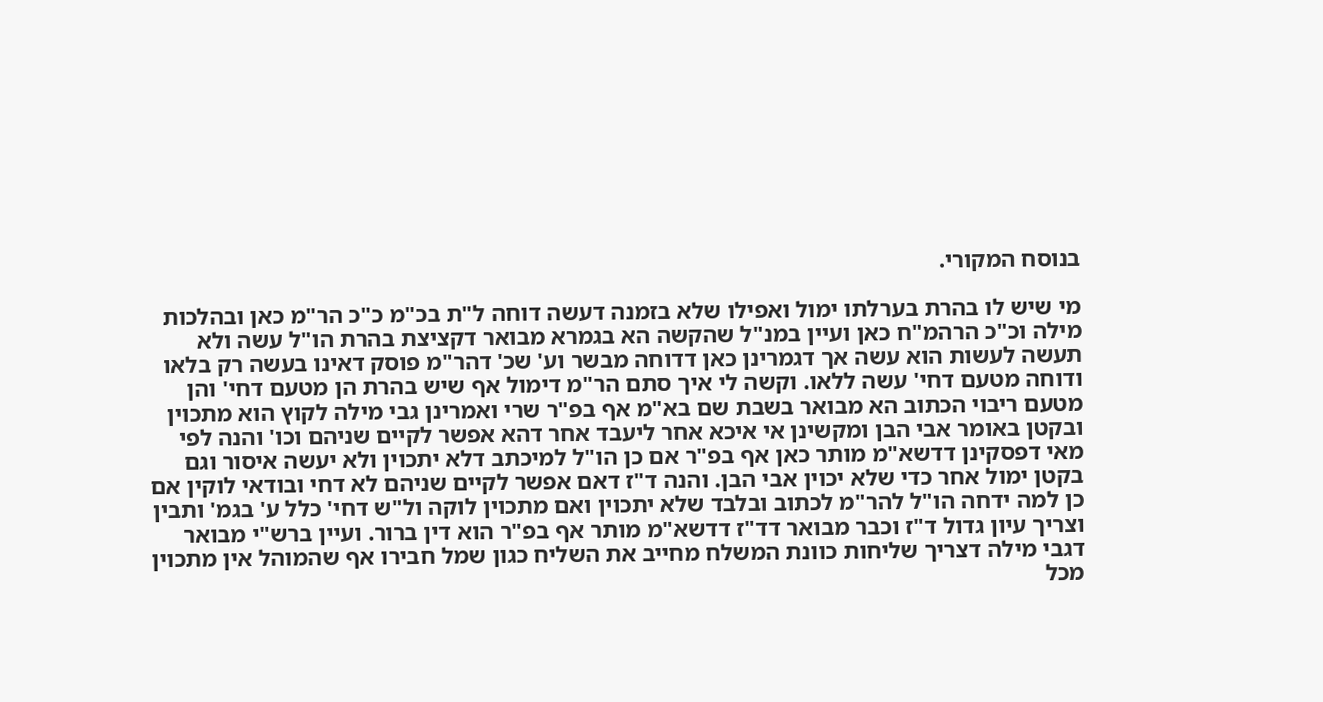בנוסח המקורי.

מי שיש לו בהרת בערלתו ימול ואפילו שלא בזמנה דעשה דוחה ל"ת בכ"מ כ"כ הר"מ כאן ובהלכות מילה וכ"כ הרהמ"ח כאן ועיין במנ"ל שהקשה הא בגמרא מבואר דקציצת בהרת הו"ל עשה ולא תעשה לעשות הוא עשה אך דגמרינן כאן דדוחה מבשר וע' שכ' דהר"מ פוסק דאינו בעשה רק בלאו ודוחה מטעם דחי' עשה ללאו. וקשה לי איך סתם הר"מ דימול אף שיש בהרת הן מטעם דחי' והן מטעם ריבוי הכתוב הא מבואר בשבת שם בא"מ אף בפ"ר שרי ואמרינן גבי מילה לקוץ הוא מתכוין ובקטן באומר אבי הבן ומקשינן אי איכא אחר ליעבד אחר דהא אפשר לקיים שניהם וכו' והנה לפי מאי דפסקינן דדשא"מ מותר כאן אף בפ"ר אם כן הו"ל למיכתב דלא יתכוין ולא יעשה איסור וגם בקטן ימול אחר כדי שלא יכוין אבי הבן. והנה ד"ז דאם אפשר לקיים שניהם לא דחי ובודאי לוקין אם כן למה ידחה הו"ל להר"מ לכתוב ובלבד שלא יתכוין ואם מתכוין לוקה ול"ש דחי' כלל ע' בגמ' ותבין וצריך עיון גדול ד"ז וכבר מבואר דד"ז דדשא"מ מותר אף בפ"ר הוא דין ברור. ועיין ברש"י מבואר דגבי מילה דצריך שליחות כוונת המשלח מחייב את השליח כגון שמל חבירו אף שהמוהל אין מתכוין מכל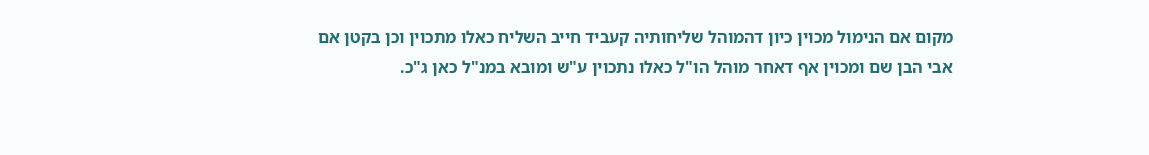מקום אם הנימול מכוין כיון דהמוהל שליחותיה קעביד חייב השליח כאלו מתכוין וכן בקטן אם אבי הבן שם ומכוין אף דאחר מוהל הו"ל כאלו נתכוין ע"ש ומובא במנ"ל כאן ג"כ.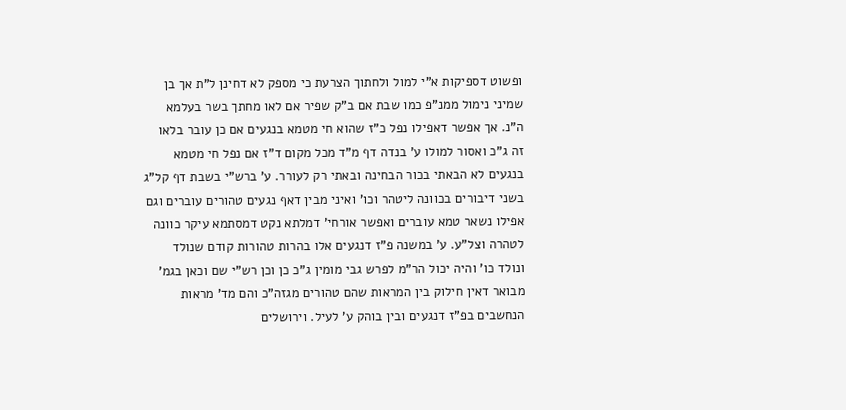ופשוט דספיקות א"י למול ולחתוך הצרעת כי מספק לא דחינן ל"ת אך בן שמיני נימול ממנ"פ כמו שבת אם ב"ק שפיר אם לאו מחתך בשר בעלמא ה"נ. אך אפשר דאפילו נפל כ"ז שהוא חי מטמא בנגעים אם כן עובר בלאו זה ג"כ ואסור למולו ע' בנדה דף מ"ד מכל מקום ד"ז אם נפל חי מטמא בנגעים לא הבאתי בכור הבחינה ובאתי רק לעורר. ע' ברש"י בשבת דף קל"ג בשני דיבורים בכוונה ליטהר וכו' ואיני מבין דאף נגעים טהורים עוברים וגם אפילו נשאר טמא עוברים ואפשר אורחי' דמלתא נקט דמסתמא עיקר כוונה לטהרה וצל"ע. ע' במשנה פ"ז דנגעים אלו בהרות טהורות קודם שנולד ונולד כו' והיה יכול הר"מ לפרש גבי מומין ג"כ כן וכן רש"י שם וכאן בגמ' מבואר דאין חילוק בין המראות שהם טהורים מגזה"כ והם מד' מראות הנחשבים בפ"ז דנגעים ובין בוהק ע' לעיל. וירושלים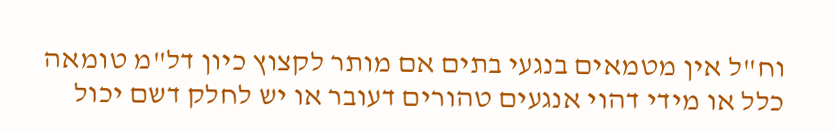וח"ל אין מטמאים בנגעי בתים אם מותר לקצוץ כיון דל"מ טומאה כלל או מידי דהוי אנגעים טהורים דעובר או יש לחלק דשם יכול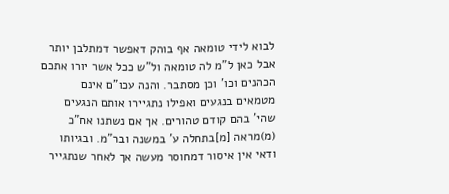לבוא לידי טומאה אף בוהק דאפשר דמתלבן יותר אבל כאן ל"מ לה טומאה ול"ש ככל אשר יורו אתכם הכהנים וכו' וכן מסתבר. והנה עכו"ם אינם מטמאים בנגעים ואפילו נתגיירו אותם הנגעים שהי' בהם קודם טהורים. אך אם נשתנו אח"כ (מ)מראה [מ]בתחלה ע' במשנה ובר"מ. ובגיותו ודאי אין איסור דמחוסר מעשה אך לאחר שנתגייר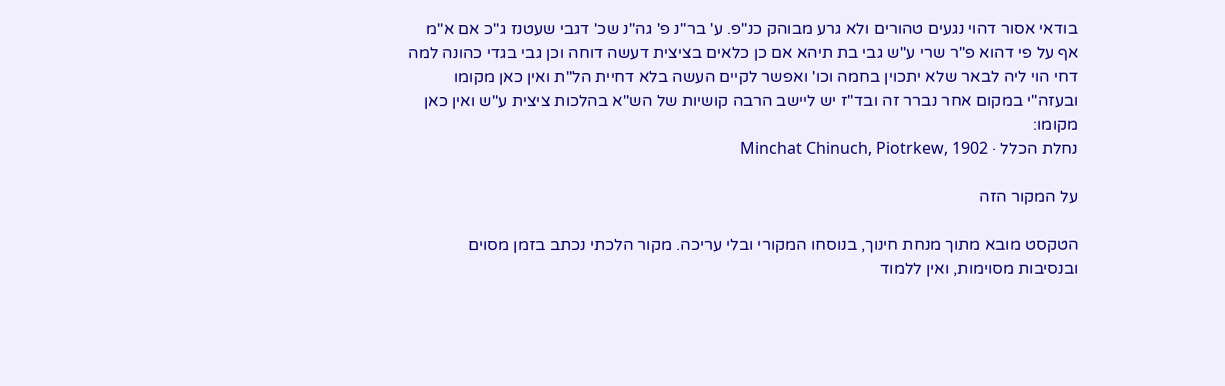בודאי אסור דהוי נגעים טהורים ולא גרע מבוהק כנ"פ. ע' בר"נ פ' גה"נ שכ' דגבי שעטנז ג"כ אם א"מ אף על פי דהוא פ"ר שרי ע"ש גבי בת תיהא אם כן כלאים בציצית דעשה דוחה וכן גבי בגדי כהונה למה דחי הוי ליה לבאר שלא יתכוין בחמה וכו' ואפשר לקיים העשה בלא דחיית הל"ת ואין כאן מקומו ובעזה"י במקום אחר נברר זה ובד"ז יש ליישב הרבה קושיות של הש"א בהלכות ציצית ע"ש ואין כאן מקומו:
נחלת הכלל · Minchat Chinuch, Piotrkew, 1902

על המקור הזה

הטקסט מובא מתוך מנחת חינוך, בנוסחו המקורי ובלי עריכה. מקור הלכתי נכתב בזמן מסוים ובנסיבות מסוימות, ואין ללמוד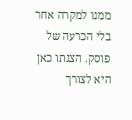ממנו למקרה אחר בלי הכרעה של פוסק. הצגתו כאן היא לצורך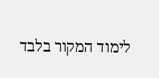לימוד המקור בלבד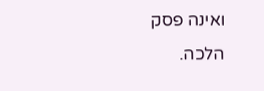ואינה פסק הלכה.